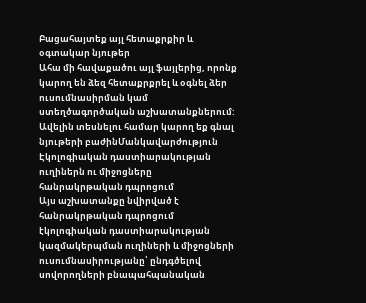Բացահայտեք այլ հետաքրքիր և օգտակար նյութեր
Ահա մի հավաքածու այլ ֆայլերից, որոնք կարող են ձեզ հետաքրքրել և օգնել ձեր ուսումնասիրման կամ ստեղծագործական աշխատանքներում: Ավելին տեսնելու համար կարող եք գնալ նյութերի բաժինՄանկավարժություն
Էկոլոգիական դաստիարակության ուղիներն ու միջոցները հանրակրթական դպրոցում
Այս աշխատանքը նվիրված է հանրակրթական դպրոցում էկոլոգիական դաստիարակության կազմակերպման ուղիների և միջոցների ուսումնասիրությանը՝ ընդգծելով սովորողների բնապահպանական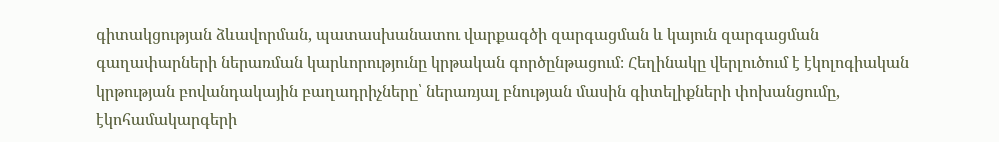գիտակցության ձևավորման, պատասխանատու վարքագծի զարգացման և կայուն զարգացման գաղափարների ներառման կարևորությունը կրթական գործընթացում։ Հեղինակը վերլուծում է էկոլոգիական կրթության բովանդակային բաղադրիչները՝ ներառյալ բնության մասին գիտելիքների փոխանցումը, էկոհամակարգերի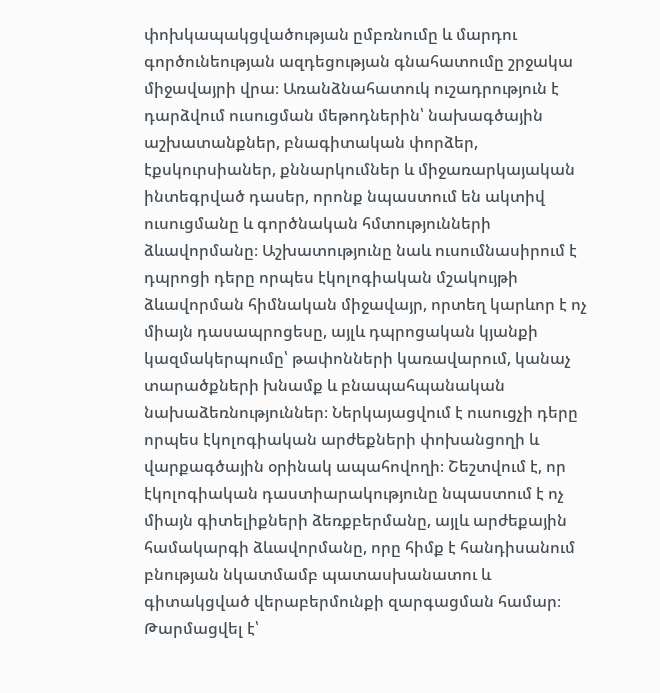փոխկապակցվածության ըմբռնումը և մարդու գործունեության ազդեցության գնահատումը շրջակա միջավայրի վրա։ Առանձնահատուկ ուշադրություն է դարձվում ուսուցման մեթոդներին՝ նախագծային աշխատանքներ, բնագիտական փորձեր, էքսկուրսիաներ, քննարկումներ և միջառարկայական ինտեգրված դասեր, որոնք նպաստում են ակտիվ ուսուցմանը և գործնական հմտությունների ձևավորմանը։ Աշխատությունը նաև ուսումնասիրում է դպրոցի դերը որպես էկոլոգիական մշակույթի ձևավորման հիմնական միջավայր, որտեղ կարևոր է ոչ միայն դասապրոցեսը, այլև դպրոցական կյանքի կազմակերպումը՝ թափոնների կառավարում, կանաչ տարածքների խնամք և բնապահպանական նախաձեռնություններ։ Ներկայացվում է ուսուցչի դերը որպես էկոլոգիական արժեքների փոխանցողի և վարքագծային օրինակ ապահովողի։ Շեշտվում է, որ էկոլոգիական դաստիարակությունը նպաստում է ոչ միայն գիտելիքների ձեռքբերմանը, այլև արժեքային համակարգի ձևավորմանը, որը հիմք է հանդիսանում բնության նկատմամբ պատասխանատու և գիտակցված վերաբերմունքի զարգացման համար։
Թարմացվել է՝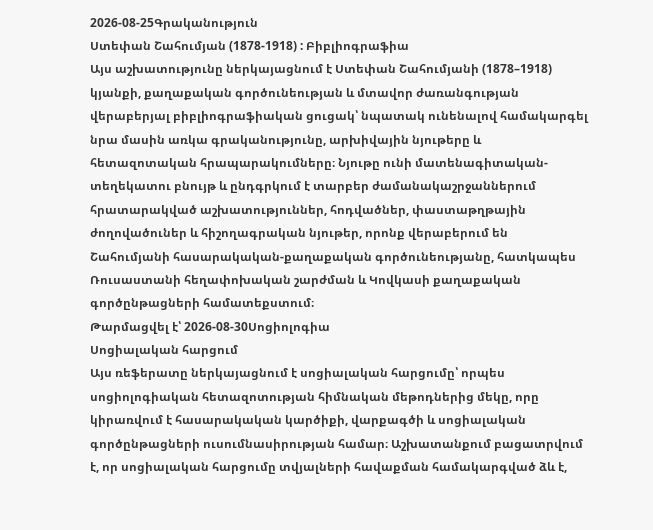2026-08-25Գրականություն
Ստեփան Շահումյան (1878-1918) : Բիբլիոգրաֆիա
Այս աշխատությունը ներկայացնում է Ստեփան Շահումյանի (1878–1918) կյանքի, քաղաքական գործունեության և մտավոր ժառանգության վերաբերյալ բիբլիոգրաֆիական ցուցակ՝ նպատակ ունենալով համակարգել նրա մասին առկա գրականությունը, արխիվային նյութերը և հետազոտական հրապարակումները։ Նյութը ունի մատենագիտական-տեղեկատու բնույթ և ընդգրկում է տարբեր ժամանակաշրջաններում հրատարակված աշխատություններ, հոդվածներ, փաստաթղթային ժողովածուներ և հիշողագրական նյութեր, որոնք վերաբերում են Շահումյանի հասարակական-քաղաքական գործունեությանը, հատկապես Ռուսաստանի հեղափոխական շարժման և Կովկասի քաղաքական գործընթացների համատեքստում։
Թարմացվել է՝ 2026-08-30Սոցիոլոգիա
Սոցիալական հարցում
Այս ռեֆերատը ներկայացնում է սոցիալական հարցումը՝ որպես սոցիոլոգիական հետազոտության հիմնական մեթոդներից մեկը, որը կիրառվում է հասարակական կարծիքի, վարքագծի և սոցիալական գործընթացների ուսումնասիրության համար։ Աշխատանքում բացատրվում է, որ սոցիալական հարցումը տվյալների հավաքման համակարգված ձև է,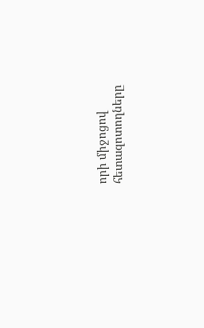որի միջոցով հետազոտողները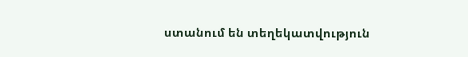ստանում են տեղեկատվություն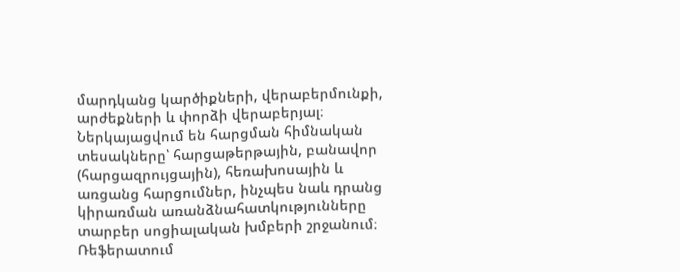մարդկանց կարծիքների, վերաբերմունքի, արժեքների և փորձի վերաբերյալ։ Ներկայացվում են հարցման հիմնական տեսակները՝ հարցաթերթային, բանավոր (հարցազրույցային), հեռախոսային և առցանց հարցումներ, ինչպես նաև դրանց կիրառման առանձնահատկությունները տարբեր սոցիալական խմբերի շրջանում։ Ռեֆերատում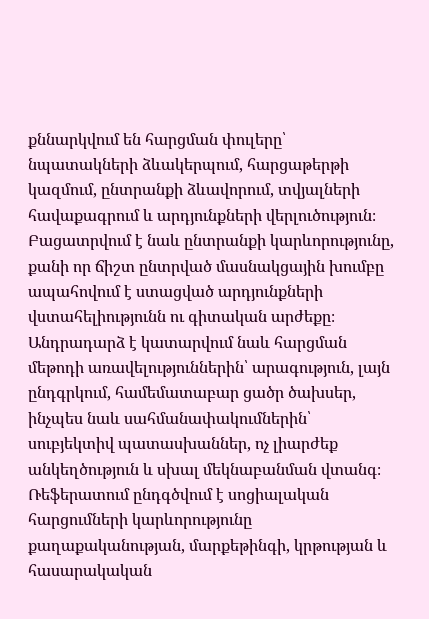քննարկվում են հարցման փուլերը՝ նպատակների ձևակերպում, հարցաթերթի կազմում, ընտրանքի ձևավորում, տվյալների հավաքագրում և արդյունքների վերլուծություն։ Բացատրվում է նաև ընտրանքի կարևորությունը, քանի որ ճիշտ ընտրված մասնակցային խումբը ապահովում է ստացված արդյունքների վստահելիությունն ու գիտական արժեքը։ Անդրադարձ է կատարվում նաև հարցման մեթոդի առավելություններին՝ արագություն, լայն ընդգրկում, համեմատաբար ցածր ծախսեր, ինչպես նաև սահմանափակումներին՝ սուբյեկտիվ պատասխաններ, ոչ լիարժեք անկեղծություն և սխալ մեկնաբանման վտանգ։ Ռեֆերատում ընդգծվում է սոցիալական հարցումների կարևորությունը քաղաքականության, մարքեթինգի, կրթության և հասարակական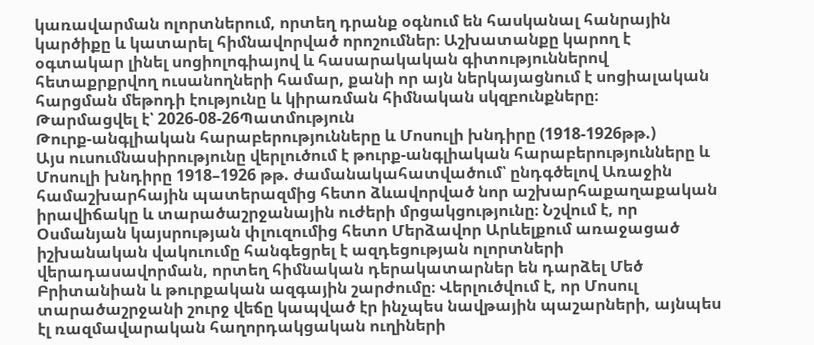կառավարման ոլորտներում, որտեղ դրանք օգնում են հասկանալ հանրային կարծիքը և կատարել հիմնավորված որոշումներ։ Աշխատանքը կարող է օգտակար լինել սոցիոլոգիայով և հասարակական գիտություններով հետաքրքրվող ուսանողների համար, քանի որ այն ներկայացնում է սոցիալական հարցման մեթոդի էությունը և կիրառման հիմնական սկզբունքները։
Թարմացվել է՝ 2026-08-26Պատմություն
Թուրք-անգլիական հարաբերությունները և Մոսուլի խնդիրը (1918-1926թթ.)
Այս ուսումնասիրությունը վերլուծում է թուրք-անգլիական հարաբերությունները և Մոսուլի խնդիրը 1918–1926 թթ. ժամանակահատվածում՝ ընդգծելով Առաջին համաշխարհային պատերազմից հետո ձևավորված նոր աշխարհաքաղաքական իրավիճակը և տարածաշրջանային ուժերի մրցակցությունը։ Նշվում է, որ Օսմանյան կայսրության փլուզումից հետո Մերձավոր Արևելքում առաջացած իշխանական վակուումը հանգեցրել է ազդեցության ոլորտների վերադասավորման, որտեղ հիմնական դերակատարներ են դարձել Մեծ Բրիտանիան և թուրքական ազգային շարժումը։ Վերլուծվում է, որ Մոսուլ տարածաշրջանի շուրջ վեճը կապված էր ինչպես նավթային պաշարների, այնպես էլ ռազմավարական հաղորդակցական ուղիների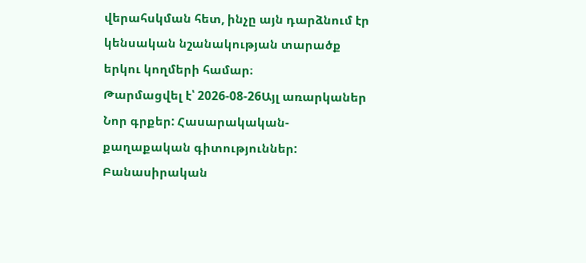վերահսկման հետ, ինչը այն դարձնում էր կենսական նշանակության տարածք երկու կողմերի համար։
Թարմացվել է՝ 2026-08-26Այլ առարկաներ
Նոր գրքեր: Հասարակական-քաղաքական գիտություններ: Բանասիրական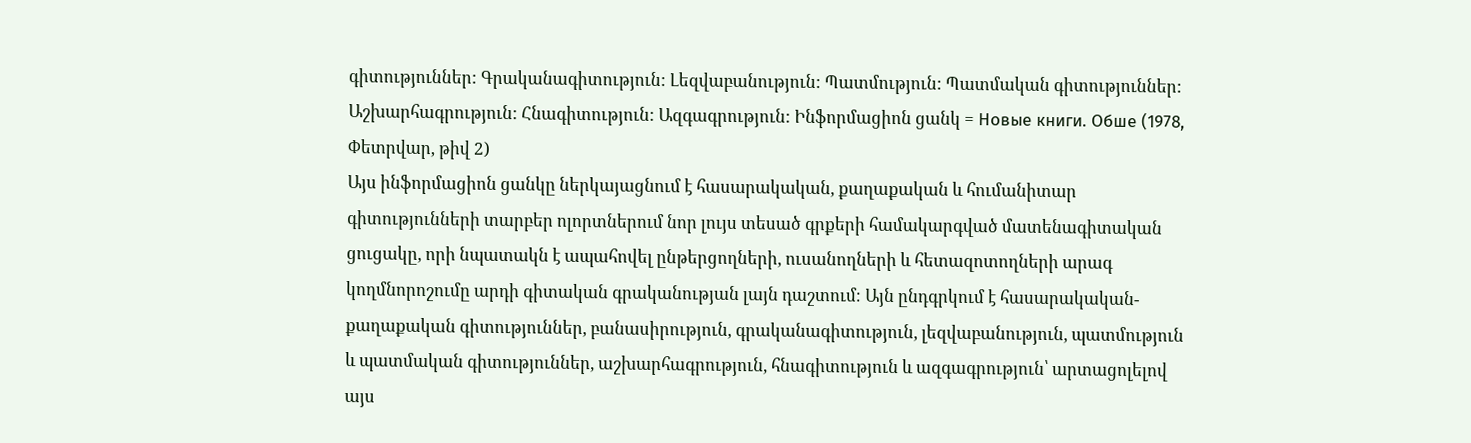գիտություններ: Գրականագիտություն: Լեզվաբանություն: Պատմություն: Պատմական գիտություններ: Աշխարհագրություն: Հնագիտություն: Ազգագրություն: Ինֆորմացիոն ցանկ = Новые книги. Обше (1978, Փետրվար, թիվ 2)
Այս ինֆորմացիոն ցանկը ներկայացնում է հասարակական, քաղաքական և հումանիտար գիտությունների տարբեր ոլորտներում նոր լույս տեսած գրքերի համակարգված մատենագիտական ցուցակը, որի նպատակն է ապահովել ընթերցողների, ուսանողների և հետազոտողների արագ կողմնորոշումը արդի գիտական գրականության լայն դաշտում։ Այն ընդգրկում է հասարակական-քաղաքական գիտություններ, բանասիրություն, գրականագիտություն, լեզվաբանություն, պատմություն և պատմական գիտություններ, աշխարհագրություն, հնագիտություն և ազգագրություն՝ արտացոլելով այս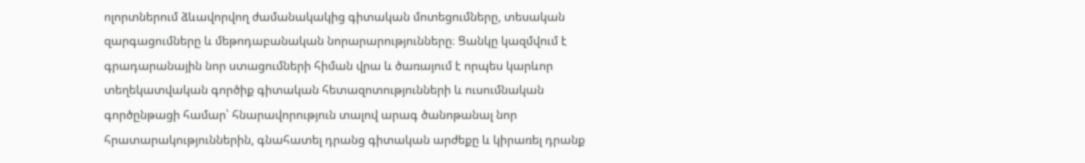ոլորտներում ձևավորվող ժամանակակից գիտական մոտեցումները, տեսական զարգացումները և մեթոդաբանական նորարարությունները։ Ցանկը կազմվում է գրադարանային նոր ստացումների հիման վրա և ծառայում է որպես կարևոր տեղեկատվական գործիք գիտական հետազոտությունների և ուսումնական գործընթացի համար՝ հնարավորություն տալով արագ ծանոթանալ նոր հրատարակություններին, գնահատել դրանց գիտական արժեքը և կիրառել դրանք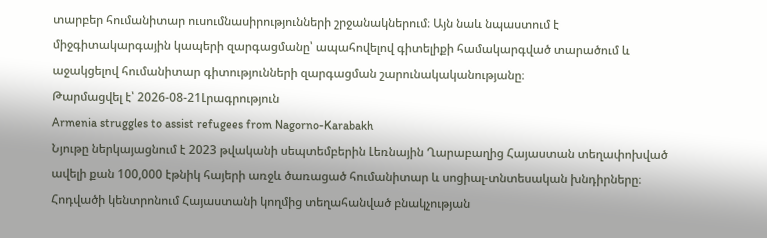տարբեր հումանիտար ուսումնասիրությունների շրջանակներում։ Այն նաև նպաստում է միջգիտակարգային կապերի զարգացմանը՝ ապահովելով գիտելիքի համակարգված տարածում և աջակցելով հումանիտար գիտությունների զարգացման շարունակականությանը։
Թարմացվել է՝ 2026-08-21Լրագրություն
Armenia struggles to assist refugees from Nagorno-Karabakh
Նյութը ներկայացնում է 2023 թվականի սեպտեմբերին Լեռնային Ղարաբաղից Հայաստան տեղափոխված ավելի քան 100,000 էթնիկ հայերի առջև ծառացած հումանիտար և սոցիալ-տնտեսական խնդիրները։ Հոդվածի կենտրոնում Հայաստանի կողմից տեղահանված բնակչության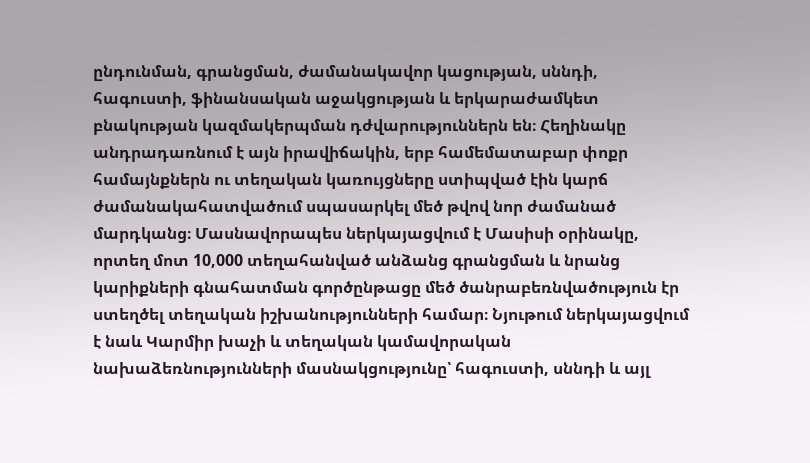ընդունման, գրանցման, ժամանակավոր կացության, սննդի, հագուստի, ֆինանսական աջակցության և երկարաժամկետ բնակության կազմակերպման դժվարություններն են։ Հեղինակը անդրադառնում է այն իրավիճակին, երբ համեմատաբար փոքր համայնքներն ու տեղական կառույցները ստիպված էին կարճ ժամանակահատվածում սպասարկել մեծ թվով նոր ժամանած մարդկանց։ Մասնավորապես ներկայացվում է Մասիսի օրինակը, որտեղ մոտ 10,000 տեղահանված անձանց գրանցման և նրանց կարիքների գնահատման գործընթացը մեծ ծանրաբեռնվածություն էր ստեղծել տեղական իշխանությունների համար։ Նյութում ներկայացվում է նաև Կարմիր խաչի և տեղական կամավորական նախաձեռնությունների մասնակցությունը՝ հագուստի, սննդի և այլ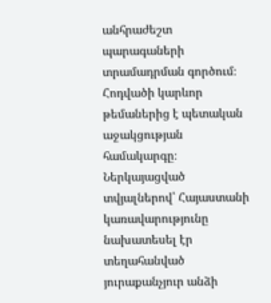անհրաժեշտ պարագաների տրամադրման գործում։ Հոդվածի կարևոր թեմաներից է պետական աջակցության համակարգը։ Ներկայացված տվյալներով՝ Հայաստանի կառավարությունը նախատեսել էր տեղահանված յուրաքանչյուր անձի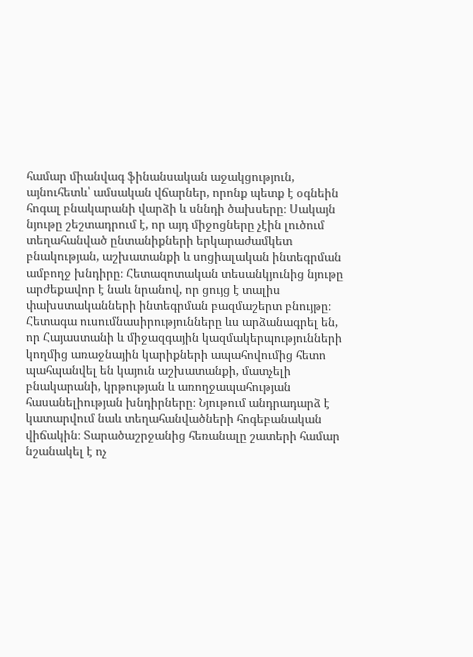համար միանվագ ֆինանսական աջակցություն, այնուհետև՝ ամսական վճարներ, որոնք պետք է օգնեին հոգալ բնակարանի վարձի և սննդի ծախսերը։ Սակայն նյութը շեշտադրում է, որ այդ միջոցները չէին լուծում տեղահանված ընտանիքների երկարաժամկետ բնակության, աշխատանքի և սոցիալական ինտեգրման ամբողջ խնդիրը։ Հետազոտական տեսանկյունից նյութը արժեքավոր է նաև նրանով, որ ցույց է տալիս փախստականների ինտեգրման բազմաշերտ բնույթը։ Հետագա ուսումնասիրությունները ևս արձանագրել են, որ Հայաստանի և միջազգային կազմակերպությունների կողմից առաջնային կարիքների ապահովումից հետո պահպանվել են կայուն աշխատանքի, մատչելի բնակարանի, կրթության և առողջապահության հասանելիության խնդիրները։ Նյութում անդրադարձ է կատարվում նաև տեղահանվածների հոգեբանական վիճակին։ Տարածաշրջանից հեռանալը շատերի համար նշանակել է ոչ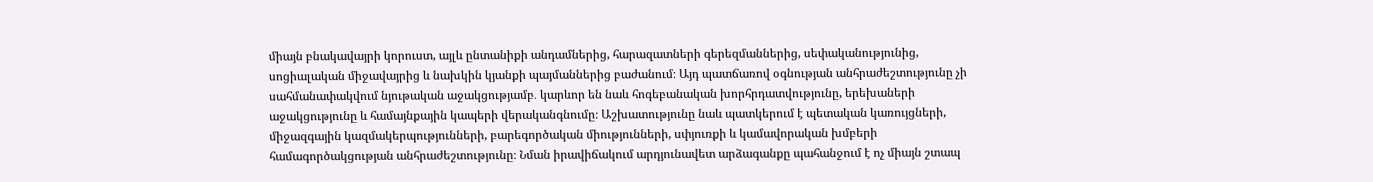միայն բնակավայրի կորուստ, այլև ընտանիքի անդամներից, հարազատների գերեզմաններից, սեփականությունից, սոցիալական միջավայրից և նախկին կյանքի պայմաններից բաժանում։ Այդ պատճառով օգնության անհրաժեշտությունը չի սահմանափակվում նյութական աջակցությամբ․ կարևոր են նաև հոգեբանական խորհրդատվությունը, երեխաների աջակցությունը և համայնքային կապերի վերականգնումը։ Աշխատությունը նաև պատկերում է պետական կառույցների, միջազգային կազմակերպությունների, բարեգործական միությունների, սփյուռքի և կամավորական խմբերի համագործակցության անհրաժեշտությունը։ Նման իրավիճակում արդյունավետ արձագանքը պահանջում է ոչ միայն շտապ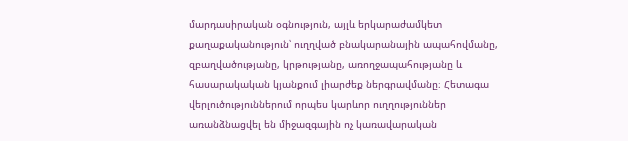մարդասիրական օգնություն, այլև երկարաժամկետ քաղաքականություն՝ ուղղված բնակարանային ապահովմանը, զբաղվածությանը, կրթությանը, առողջապահությանը և հասարակական կյանքում լիարժեք ներգրավմանը։ Հետագա վերլուծություններում որպես կարևոր ուղղություններ առանձնացվել են միջազգային ոչ կառավարական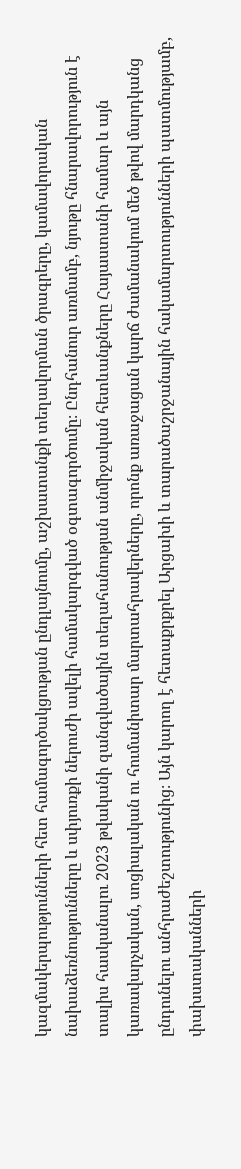կազմակերպությունների հետ համագործակցության ընդլայնումը, աշխատանքի տեղավորման ծրագրերը, կամավորական նախաձեռնությունները և սփյուռքի ներուժի ավելի համակարգված օգտագործումը։ Ընդհանուր առմամբ, նյութը հնարավորություն է տալիս հասկանալու 2023 թվականի զանգվածային տեղահանության անմիջական հետևանքները Հայաստանի համար և այն կառավարչական, սոցիալական ու հումանիտար մարտահրավերները, որոնք առաջացան կարճ ժամանակում մեծ թվով մարդկանց ընդունելու անհրաժեշտությունից։ Այն կարող է հետաքրքրել Արցախի և տարածաշրջանային հակամարտությունների պատմությամբ, փախստականների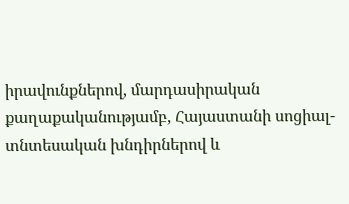իրավունքներով, մարդասիրական քաղաքականությամբ, Հայաստանի սոցիալ-տնտեսական խնդիրներով և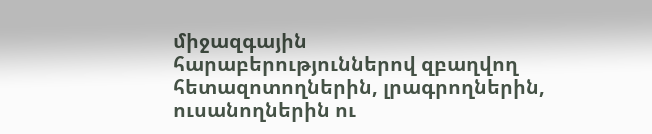միջազգային հարաբերություններով զբաղվող հետազոտողներին, լրագրողներին, ուսանողներին ու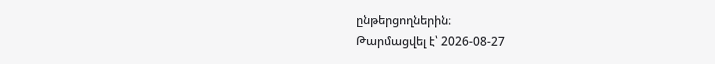ընթերցողներին։
Թարմացվել է՝ 2026-08-27